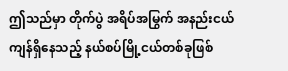ဤသည်မှာ တိုက်ပွဲ အရိပ်အမြွက် အနည်းငယ် ကျန်ရှိနေသည့် နယ်စပ်မြို့ငယ်တစ်ခုဖြစ်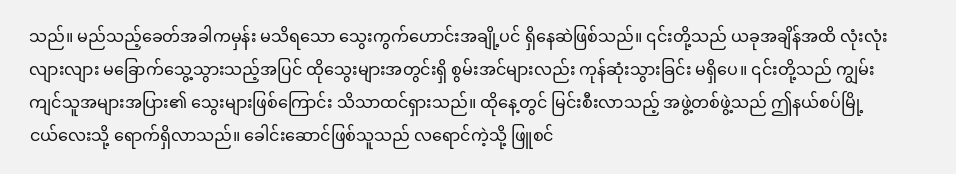သည်။ မည်သည့်ခေတ်အခါကမှန်း မသိရသော သွေးကွက်ဟောင်းအချို့ပင် ရှိနေဆဲဖြစ်သည်။ ၎င်းတို့သည် ယခုအချိန်အထိ လုံးလုံးလျားလျား မခြောက်သွေ့သွားသည့်အပြင် ထိုသွေးများအတွင်းရှိ စွမ်းအင်များလည်း ကုန်ဆုံးသွားခြင်း မရှိပေ။ ၎င်းတို့သည် ကျွမ်းကျင်သူအများအပြား၏ သွေးများဖြစ်ကြောင်း သိသာထင်ရှားသည်။ ထိုနေ့တွင် မြင်းစီးလာသည့် အဖွဲ့တစ်ဖွဲ့သည် ဤနယ်စပ်မြို့ငယ်လေးသို့ ရောက်ရှိလာသည်။ ခေါင်းဆောင်ဖြစ်သူသည် လရောင်ကဲ့သို့ ဖြူစင်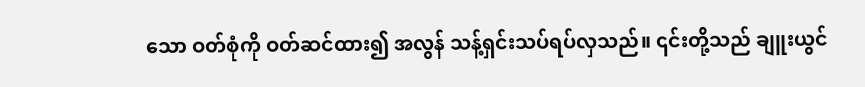သော ဝတ်စုံကို ဝတ်ဆင်ထား၍ အလွန် သန့်ရှင်းသပ်ရပ်လှသည်။ ၎င်းတို့သည် ချူးယွင်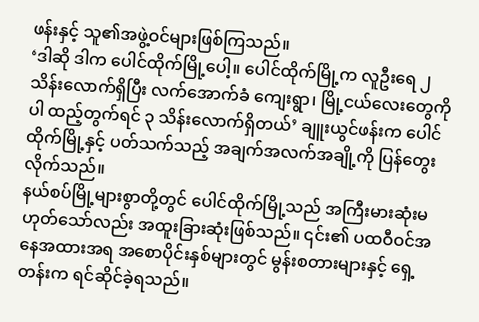ဖန်းနှင့် သူ၏အဖွဲ့ဝင်များဖြစ်ကြသည်။
‘ဒါဆို ဒါက ပေါင်ထိုက်မြို့ပေါ့။ ပေါင်ထိုက်မြို့က လူဦးရေ ၂ သိန်းလောက်ရှိပြီး လက်အောက်ခံ ကျေးရွာ၊ မြို့ငယ်လေးတွေကိုပါ ထည့်တွက်ရင် ၃ သိန်းလောက်ရှိတယ်’ ချူးယွင်ဖန်းက ပေါင်ထိုက်မြို့နှင့် ပတ်သက်သည့် အချက်အလက်အချို့ကို ပြန်တွေးလိုက်သည်။
နယ်စပ်မြို့များစွာတို့တွင် ပေါင်ထိုက်မြို့သည် အကြီးမားဆုံးမဟုတ်သော်လည်း အထူးခြားဆုံးဖြစ်သည်။ ၎င်း၏ ပထဝီဝင်အနေအထားအရ အစောပိုင်းနှစ်များတွင် မွန်းစတားများနှင့် ရှေ့တန်းက ရင်ဆိုင်ခဲ့ရသည်။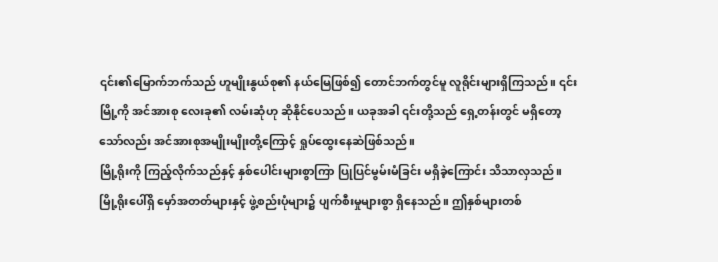၎င်း၏မြောက်ဘက်သည် ဟူမျိုးနွယ်စု၏ နယ်မြေဖြစ်၍ တောင်ဘက်တွင်မူ လူရိုင်းများရှိကြသည်။ ၎င်းမြို့ကို အင်အားစု လေးခု၏ လမ်းဆုံဟု ဆိုနိုင်ပေသည်။ ယခုအခါ ၎င်းတို့သည် ရှေ့တန်းတွင် မရှိတော့သော်လည်း အင်အားစုအမျိုးမျိုးတို့ကြောင့် ရှုပ်ထွေးနေဆဲဖြစ်သည်။
မြို့ရိုးကို ကြည့်လိုက်သည်နှင့် နှစ်ပေါင်းများစွာကြာ ပြုပြင်မွမ်းမံခြင်း မရှိခဲ့ကြောင်း သိသာလှသည်။ မြို့ရိုးပေါ်ရှိ မှော်အတတ်များနှင့် ဖွဲ့စည်းပုံများ၌ ပျက်စီးမှုများစွာ ရှိနေသည်။ ဤနှစ်များတစ်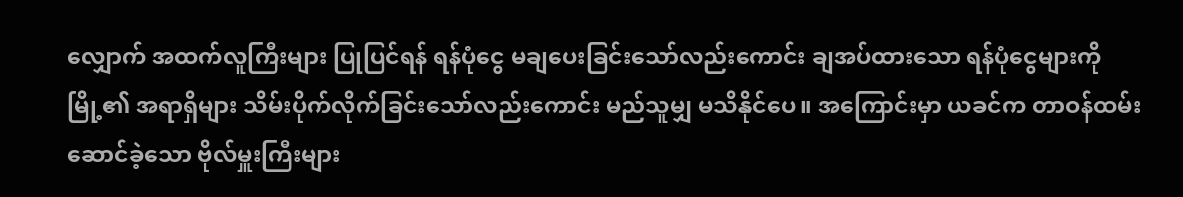လျှောက် အထက်လူကြီးများ ပြုပြင်ရန် ရန်ပုံငွေ မချပေးခြင်းသော်လည်းကောင်း ချအပ်ထားသော ရန်ပုံငွေများကို မြို့၏ အရာရှိများ သိမ်းပိုက်လိုက်ခြင်းသော်လည်းကောင်း မည်သူမျှ မသိနိုင်ပေ။ အကြောင်းမှာ ယခင်က တာဝန်ထမ်းဆောင်ခဲ့သော ဗိုလ်မှူးကြီးများ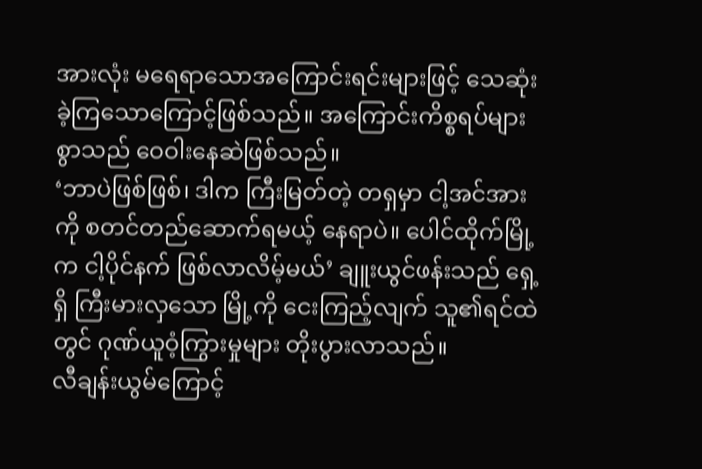အားလုံး မရေရာသောအကြောင်းရင်းများဖြင့် သေဆုံးခဲ့ကြသောကြောင့်ဖြစ်သည်။ အကြောင်းကိစ္စရပ်များစွာသည် ဝေဝါးနေဆဲဖြစ်သည်။
‘ဘာပဲဖြစ်ဖြစ်၊ ဒါက ကြီးမြတ်တဲ့ တရှမှာ ငါ့အင်အားကို စတင်တည်ဆောက်ရမယ့် နေရာပဲ။ ပေါင်ထိုက်မြို့က ငါ့ပိုင်နက် ဖြစ်လာလိမ့်မယ်’ ချူးယွင်ဖန်းသည် ရှေ့ရှိ ကြီးမားလှသော မြို့ကို ငေးကြည့်လျက် သူ၏ရင်ထဲတွင် ဂုဏ်ယူဝံ့ကြွားမှုများ တိုးပွားလာသည်။
လီချန်းယွမ်ကြောင့်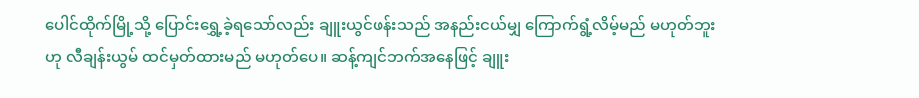ပေါင်ထိုက်မြို့သို့ ပြောင်းရွှေ့ခဲ့ရသော်လည်း ချူးယွင်ဖန်းသည် အနည်းငယ်မျှ ကြောက်ရွံ့လိမ့်မည် မဟုတ်ဘူးဟု လီချန်းယွမ် ထင်မှတ်ထားမည် မဟုတ်ပေ။ ဆန့်ကျင်ဘက်အနေဖြင့် ချူး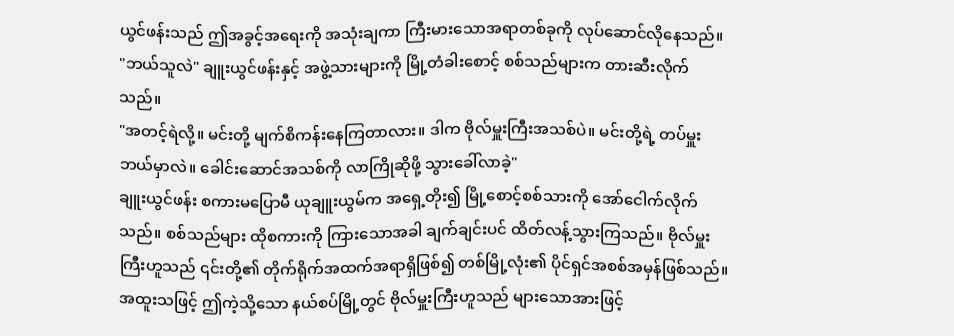ယွင်ဖန်းသည် ဤအခွင့်အရေးကို အသုံးချကာ ကြီးမားသောအရာတစ်ခုကို လုပ်ဆောင်လိုနေသည်။
"ဘယ်သူလဲ" ချူးယွင်ဖန်းနှင့် အဖွဲ့သားများကို မြို့တံခါးစောင့် စစ်သည်များက တားဆီးလိုက်သည်။
"အတင့်ရဲလို့။ မင်းတို့ မျက်စိကန်းနေကြတာလား။ ဒါက ဗိုလ်မှူးကြီးအသစ်ပဲ။ မင်းတို့ရဲ့ တပ်မှူး ဘယ်မှာလဲ။ ခေါင်းဆောင်အသစ်ကို လာကြိုဆိုဖို့ သွားခေါ်လာခဲ့"
ချူးယွင်ဖန်း စကားမပြောမီ ယုချူးယွမ်က အရှေ့တိုး၍ မြို့စောင့်စစ်သားကို အော်ငေါက်လိုက်သည်။ စစ်သည်များ ထိုစကားကို ကြားသောအခါ ချက်ချင်းပင် ထိတ်လန့်သွားကြသည်။ ဗိုလ်မှူးကြီးဟူသည် ၎င်းတို့၏ တိုက်ရိုက်အထက်အရာရှိဖြစ်၍ တစ်မြို့လုံး၏ ပိုင်ရှင်အစစ်အမှန်ဖြစ်သည်။ အထူးသဖြင့် ဤကဲ့သို့သော နယ်စပ်မြို့တွင် ဗိုလ်မှူးကြီးဟူသည် များသောအားဖြင့်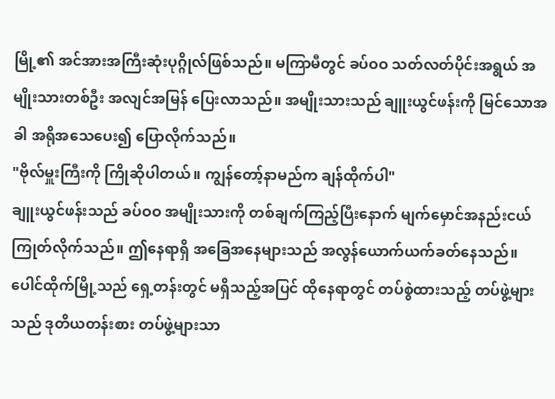မြို့၏ အင်အားအကြီးဆုံးပုဂ္ဂိုလ်ဖြစ်သည်။ မကြာမီတွင် ခပ်ဝဝ သတ်လတ်ပိုင်းအရွယ် အမျိုးသားတစ်ဦး အလျင်အမြန် ပြေးလာသည်။ အမျိုးသားသည် ချူးယွင်ဖန်းကို မြင်သောအခါ အရိုအသေပေး၍ ပြောလိုက်သည်။
"ဗိုလ်မှူးကြီးကို ကြိုဆိုပါတယ်။ ကျွန်တော့်နာမည်က ချန်ထိုက်ပါ"
ချူးယွင်ဖန်းသည် ခပ်ဝဝ အမျိုးသားကို တစ်ချက်ကြည့်ပြီးနောက် မျက်မှောင်အနည်းငယ် ကြုတ်လိုက်သည်။ ဤနေရာရှိ အခြေအနေများသည် အလွန်ယောက်ယက်ခတ်နေသည်။ ပေါင်ထိုက်မြို့သည် ရှေ့တန်းတွင် မရှိသည့်အပြင် ထိုနေရာတွင် တပ်စွဲထားသည့် တပ်ဖွဲ့များသည် ဒုတိယတန်းစား တပ်ဖွဲ့များသာ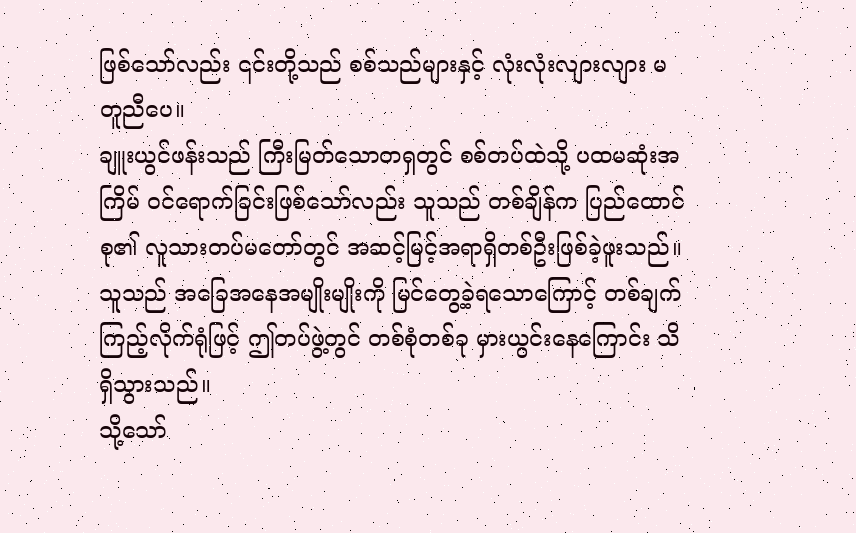ဖြစ်သော်လည်း ၎င်းတို့သည် စစ်သည်များနှင့် လုံးလုံးလျားလျား မတူညီပေ။
ချူးယွင်ဖန်းသည် ကြီးမြတ်သောတရှတွင် စစ်တပ်ထဲသို့ ပထမဆုံးအကြိမ် ဝင်ရောက်ခြင်းဖြစ်သော်လည်း သူသည် တစ်ချိန်က ပြည်ထောင်စု၏ လူသားတပ်မတော်တွင် အဆင့်မြင့်အရာရှိတစ်ဦးဖြစ်ခဲ့ဖူးသည်။ သူသည် အခြေအနေအမျိုးမျိုးကို မြင်တွေ့ခဲ့ရသောကြောင့် တစ်ချက်ကြည့်လိုက်ရုံဖြင့် ဤတပ်ဖွဲ့တွင် တစ်စုံတစ်ခု မှားယွင်းနေကြောင်း သိရှိသွားသည်။
သို့သော်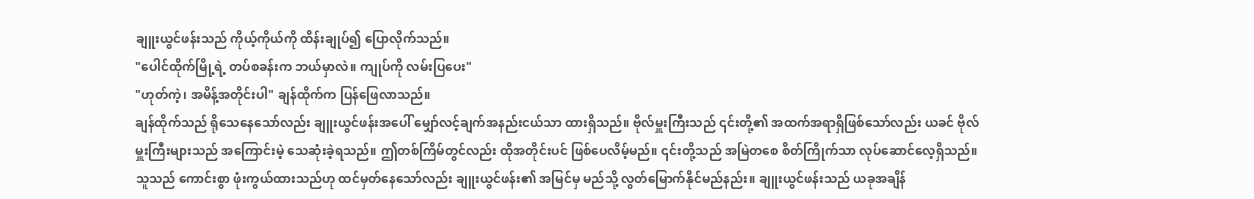ချူးယွင်ဖန်းသည် ကိုယ့်ကိုယ်ကို ထိန်းချုပ်၍ ပြောလိုက်သည်။
"ပေါင်ထိုက်မြို့ရဲ့ တပ်စခန်းက ဘယ်မှာလဲ။ ကျုပ်ကို လမ်းပြပေး"
"ဟုတ်ကဲ့၊ အမိန့်အတိုင်းပါ" ချန်ထိုက်က ပြန်ဖြေလာသည်။
ချန်ထိုက်သည် ရိုသေနေသော်လည်း ချူးယွင်ဖန်းအပေါ် မျှော်လင့်ချက်အနည်းငယ်သာ ထားရှိသည်။ ဗိုလ်မှူးကြီးသည် ၎င်းတို့၏ အထက်အရာရှိဖြစ်သော်လည်း ယခင် ဗိုလ်မှူးကြီးများသည် အကြောင်းမဲ့ သေဆုံးခဲ့ရသည်။ ဤတစ်ကြိမ်တွင်လည်း ထိုအတိုင်းပင် ဖြစ်ပေလိမ့်မည်။ ၎င်းတို့သည် အမြဲတစေ စိတ်ကြိုက်သာ လုပ်ဆောင်လေ့ရှိသည်။ သူသည် ကောင်းစွာ ဖုံးကွယ်ထားသည်ဟု ထင်မှတ်နေသော်လည်း ချူးယွင်ဖန်း၏ အမြင်မှ မည်သို့ လွတ်မြောက်နိုင်မည်နည်း။ ချူးယွင်ဖန်းသည် ယခုအချိန်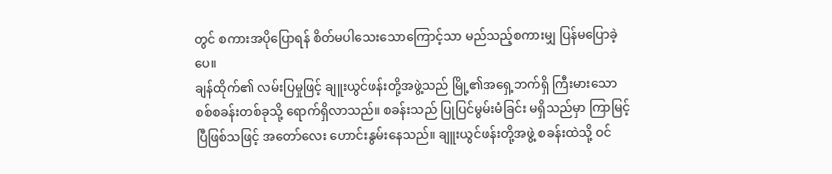တွင် စကားအပိုပြောရန် စိတ်မပါသေးသောကြောင့်သာ မည်သည့်စကားမျှ ပြန်မပြောခဲ့ပေ။
ချန်ထိုက်၏ လမ်းပြမှုဖြင့် ချူးယွင်ဖန်းတို့အဖွဲ့သည် မြို့၏အရှေ့ဘက်ရှိ ကြီးမားသော စစ်စခန်းတစ်ခုသို့ ရောက်ရှိလာသည်။ စခန်းသည် ပြုပြင်မွမ်းမံခြင်း မရှိသည်မှာ ကြာမြင့်ပြီဖြစ်သဖြင့် အတော်လေး ဟောင်းနွမ်းနေသည်။ ချူးယွင်ဖန်းတို့အဖွဲ့ စခန်းထဲသို့ ဝင်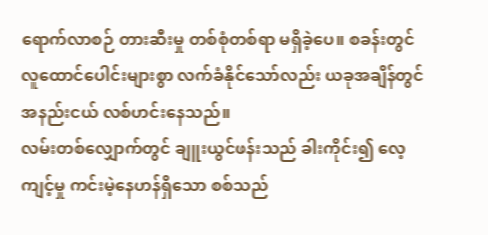ရောက်လာစဉ် တားဆီးမှု တစ်စုံတစ်ရာ မရှိခဲ့ပေ။ စခန်းတွင် လူထောင်ပေါင်းများစွာ လက်ခံနိုင်သော်လည်း ယခုအချိန်တွင် အနည်းငယ် လစ်ဟင်းနေသည်။
လမ်းတစ်လျှောက်တွင် ချူးယွင်ဖန်းသည် ခါးကိုင်း၍ လေ့ကျင့်မှု ကင်းမဲ့နေဟန်ရှိသော စစ်သည်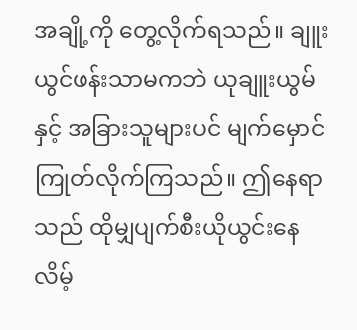အချို့ကို တွေ့လိုက်ရသည်။ ချူးယွင်ဖန်းသာမကဘဲ ယုချူးယွမ်နှင့် အခြားသူများပင် မျက်မှောင်ကြုတ်လိုက်ကြသည်။ ဤနေရာသည် ထိုမျှပျက်စီးယိုယွင်းနေလိမ့်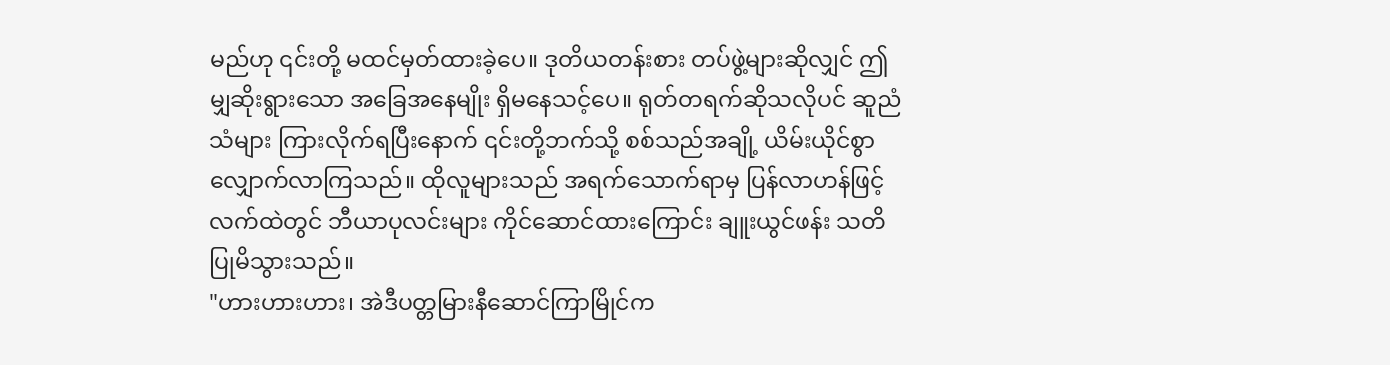မည်ဟု ၎င်းတို့ မထင်မှတ်ထားခဲ့ပေ။ ဒုတိယတန်းစား တပ်ဖွဲ့များဆိုလျှင် ဤမျှဆိုးရွားသော အခြေအနေမျိုး ရှိမနေသင့်ပေ။ ရုတ်တရက်ဆိုသလိုပင် ဆူညံသံများ ကြားလိုက်ရပြီးနောက် ၎င်းတို့ဘက်သို့ စစ်သည်အချို့ ယိမ်းယိုင်စွာ လျှောက်လာကြသည်။ ထိုလူများသည် အရက်သောက်ရာမှ ပြန်လာဟန်ဖြင့် လက်ထဲတွင် ဘီယာပုလင်းများ ကိုင်ဆောင်ထားကြောင်း ချူးယွင်ဖန်း သတိပြုမိသွားသည်။
"ဟားဟားဟား၊ အဲဒီပတ္တမြားနီဆောင်ကြာမြိုင်က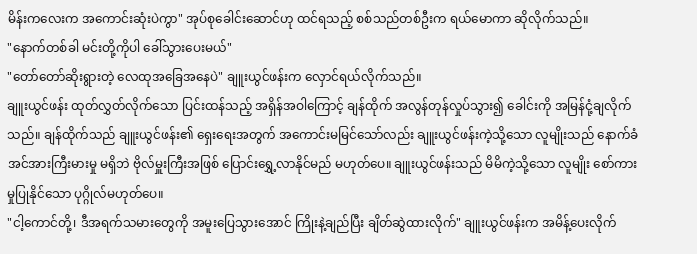မိန်းကလေးက အကောင်းဆုံးပဲကွာ" အုပ်စုခေါင်းဆောင်ဟု ထင်ရသည့် စစ်သည်တစ်ဦးက ရယ်မောကာ ဆိုလိုက်သည်။
"နောက်တစ်ခါ မင်းတို့ကိုပါ ခေါ်သွားပေးမယ်"
"တော်တော်ဆိုးရွားတဲ့ လေထုအခြေအနေပဲ" ချူးယွင်ဖန်းက လှောင်ရယ်လိုက်သည်။
ချူးယွင်ဖန်း ထုတ်လွှတ်လိုက်သော ပြင်းထန်သည့် အရှိန်အဝါကြောင့် ချန်ထိုက် အလွန်တုန်လှုပ်သွား၍ ခေါင်းကို အမြန်ငုံ့ချလိုက်သည်။ ချန်ထိုက်သည် ချူးယွင်ဖန်း၏ ရှေးရေးအတွက် အကောင်းမမြင်သော်လည်း ချူးယွင်ဖန်းကဲ့သို့သော လူမျိုးသည် နောက်ခံအင်အားကြီးမားမှု မရှိဘဲ ဗိုလ်မှူးကြီးအဖြစ် ပြောင်းရွှေ့လာနိုင်မည် မဟုတ်ပေ။ ချူးယွင်ဖန်းသည် မိမိကဲ့သို့သော လူမျိုး စော်ကားမှုပြုနိုင်သော ပုဂ္ဂိုလ်မဟုတ်ပေ။
"ငါ့ကောင်တို့၊ ဒီအရက်သမားတွေကို အမူးပြေသွားအောင် ကြိုးနဲ့ချည်ပြီး ချိတ်ဆွဲထားလိုက်" ချူးယွင်ဖန်းက အမိန့်ပေးလိုက်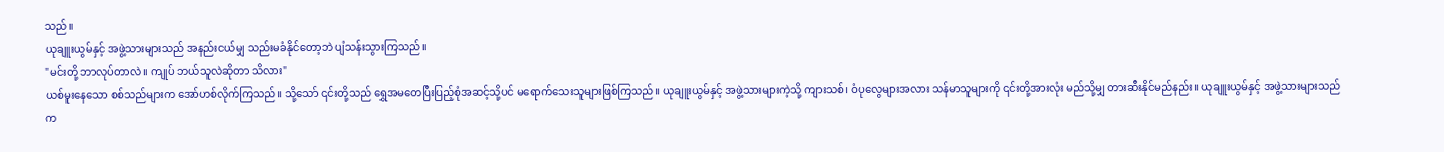သည်။
ယုချူးယွမ်နှင့် အဖွဲ့သားများသည် အနည်းငယ်မျှ သည်းမခံနိုင်တော့ဘဲ ပျံသန်းသွားကြသည်။
"မင်းတို့ ဘာလုပ်တာလဲ။ ကျုပ် ဘယ်သူလဲဆိုတာ သိလား"
ယစ်မူးနေသော စစ်သည်များက အော်ဟစ်လိုက်ကြသည်။ သို့သော် ၎င်းတို့သည် ရွှေအမတေပြီးပြည့်စုံအဆင့်သို့ပင် မရောက်သေးသူများဖြစ်ကြသည်။ ယုချူးယွမ်နှင့် အဖွဲ့သားများကဲ့သို့ ကျားသစ်၊ ဝံပုလွေများအလား သန်မာသူများကို ၎င်းတို့အားလုံး မည်သို့မျှ တားဆီးနိုင်မည်နည်း။ ယုချူးယွမ်နှင့် အဖွဲ့သားများသည် က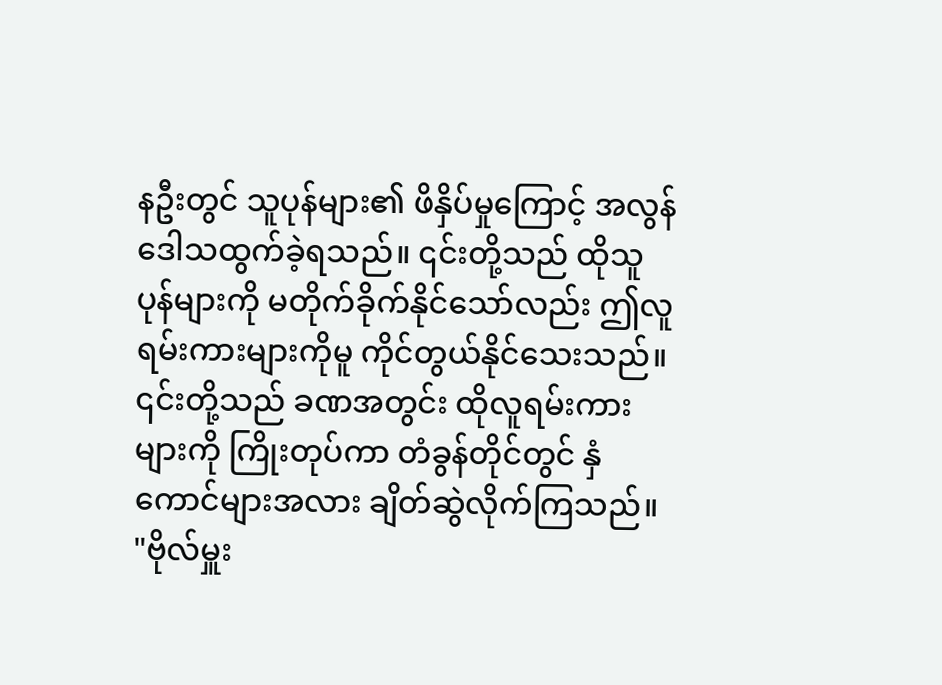နဦးတွင် သူပုန်များ၏ ဖိနှိပ်မှုကြောင့် အလွန်ဒေါသထွက်ခဲ့ရသည်။ ၎င်းတို့သည် ထိုသူပုန်များကို မတိုက်ခိုက်နိုင်သော်လည်း ဤလူရမ်းကားများကိုမူ ကိုင်တွယ်နိုင်သေးသည်။ ၎င်းတို့သည် ခဏအတွင်း ထိုလူရမ်းကားများကို ကြိုးတုပ်ကာ တံခွန်တိုင်တွင် နှံကောင်များအလား ချိတ်ဆွဲလိုက်ကြသည်။
"ဗိုလ်မှူး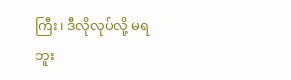ကြီး၊ ဒီလိုလုပ်လို့ မရဘူး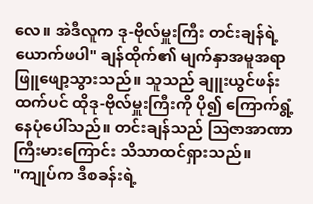လေ။ အဲဒီလူက ဒု-ဗိုလ်မှူးကြီး တင်းချန်ရဲ့ ယောက်ဖပါ" ချန်ထိုက်၏ မျက်နှာအမူအရာ ဖြူဖျော့သွားသည်။ သူသည် ချူးယွင်ဖန်းထက်ပင် ထိုဒု-ဗိုလ်မှူးကြီးကို ပို၍ ကြောက်ရွံ့နေပုံပေါ်သည်။ တင်းချန်သည် ဩဇာအာဏာကြီးမားကြောင်း သိသာထင်ရှားသည်။
"ကျုပ်က ဒီစခန်းရဲ့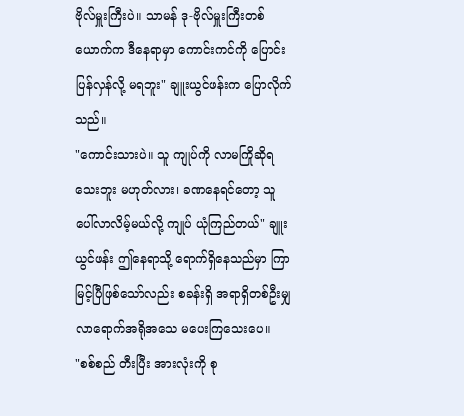ဗိုလ်မှူးကြီးပဲ။ သာမန် ဒု-ဗိုလ်မှူးကြီးတစ်ယောက်က ဒီနေရာမှာ ကောင်းကင်ကို ပြောင်းပြန်လှန်လို့ မရဘူး" ချူးယွင်ဖန်းက ပြောလိုက်သည်။
"ကောင်းသားပဲ။ သူ ကျုပ်ကို လာမကြိုဆိုရသေးဘူး မဟုတ်လား၊ ခဏနေရင်တော့ သူ ပေါ်လာလိမ့်မယ်လို့ ကျုပ် ယုံကြည်တယ်" ချူးယွင်ဖန်း ဤနေရာသို့ ရောက်ရှိနေသည်မှာ ကြာမြင့်ပြီဖြစ်သော်လည်း စခန်းရှိ အရာရှိတစ်ဦးမျှ လာရောက်အရိုအသေ မပေးကြသေးပေ။
"စစ်စည် တီးပြီး အားလုံးကို စု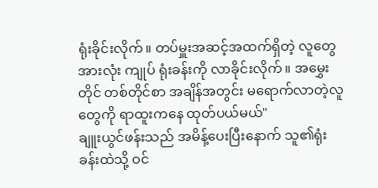ရုံးခိုင်းလိုက်။ တပ်မှူးအဆင့်အထက်ရှိတဲ့ လူတွေအားလုံး ကျုပ် ရုံးခန်းကို လာခိုင်းလိုက်။ အမွှေးတိုင် တစ်တိုင်စာ အချိန်အတွင်း မရောက်လာတဲ့လူတွေကို ရာထူးကနေ ထုတ်ပယ်မယ်"
ချူးယွင်ဖန်းသည် အမိန့်ပေးပြီးနောက် သူ၏ရုံးခန်းထဲသို့ ဝင်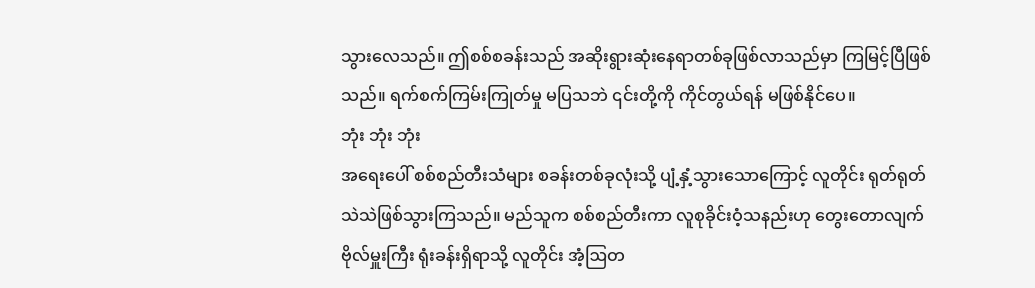သွားလေသည်။ ဤစစ်စခန်းသည် အဆိုးရွားဆုံးနေရာတစ်ခုဖြစ်လာသည်မှာ ကြမြင့်ပြီဖြစ်သည်။ ရက်စက်ကြမ်းကြုတ်မှု မပြသဘဲ ၎င်းတို့ကို ကိုင်တွယ်ရန် မဖြစ်နိုင်ပေ။
ဘုံး ဘုံး ဘုံး
အရေးပေါ် စစ်စည်တီးသံများ စခန်းတစ်ခုလုံးသို့ ပျံ့နှံ့သွားသောကြောင့် လူတိုင်း ရုတ်ရုတ်သဲသဲဖြစ်သွားကြသည်။ မည်သူက စစ်စည်တီးကာ လူစုခိုင်းဝံ့သနည်းဟု တွေးတောလျက် ဗိုလ်မှူးကြီး ရုံးခန်းရှိရာသို့ လူတိုင်း အံ့ဩတ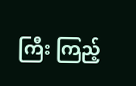ကြီး ကြည့်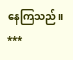နေကြသည်။
***